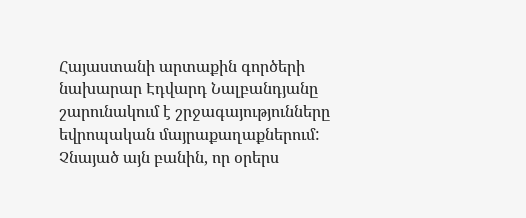Հայաստանի արտաքին գործերի նախարար Էդվարդ Նալբանդյանը շարունակում է շրջագայությունները եվրոպական մայրաքաղաքներում: Չնայած այն բանին, որ օրերս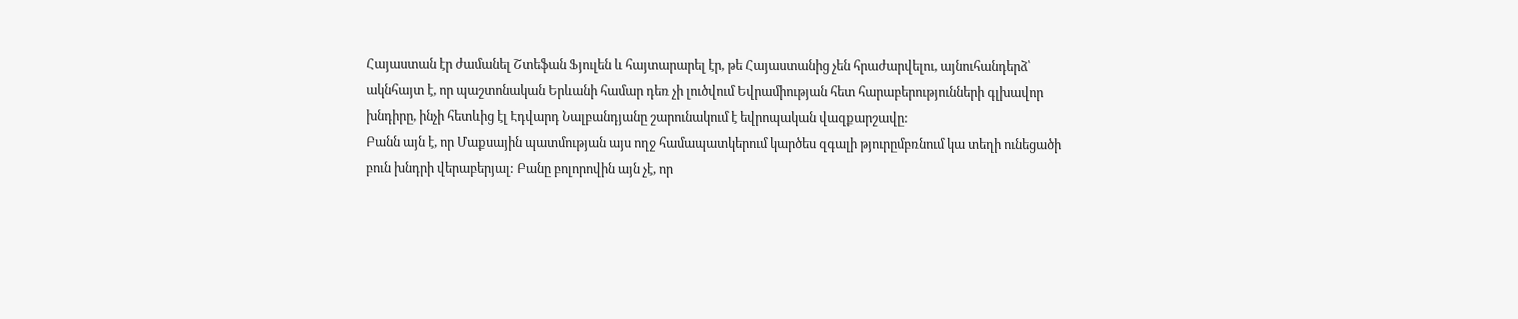Հայաստան էր ժամանել Շտեֆան Ֆյուլեն և հայտարարել էր, թե Հայաստանից չեն հրաժարվելու, այնուհանդերձ՝ ակնհայտ է, որ պաշտոնական Երևանի համար դեռ չի լուծվում Եվրամիության հետ հարաբերությունների գլխավոր խնդիրը, ինչի հետևից էլ Էդվարդ Նալբանդյանը շարունակում է եվրոպական վազքարշավը:
Բանն այն է, որ Մաքսային պատմության այս ողջ համապատկերում կարծես զգալի թյուրըմբռնում կա տեղի ունեցածի բուն խնդրի վերաբերյալ: Բանը բոլորովին այն չէ, որ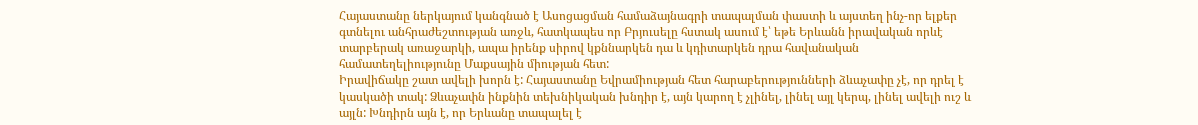Հայաստանը ներկայում կանգնած է Ասոցացման համաձայնագրի տապալման փաստի և այստեղ ինչ-որ ելքեր գտնելու անհրաժեշտության առջև, հատկապես որ Բրյուսելը հստակ ասում է՝ եթե Երևանն իրավական որևէ տարբերակ առաջարկի, ապա իրենք սիրով կքննարկեն դա և կդիտարկեն դրա հավանական համատեղելիությունը Մաքսային միության հետ:
Իրավիճակը շատ ավելի խորն է: Հայաստանը Եվրամիության հետ հարաբերությունների ձևաչափը չէ, որ դրել է կասկածի տակ: Ձևաչափն ինքնին տեխնիկական խնդիր է, այն կարող է չլինել, լինել այլ կերպ, լինել ավելի ուշ և այլն: Խնդիրն այն է, որ Երևանը տապալել է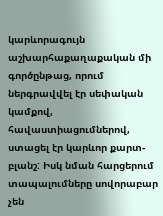կարևորագույն աշխարհաքաղաքական մի գործընթաց, որում ներգրավվել էր սեփական կամքով, հավաստիացումներով, ստացել էր կարևոր քարտ-բլանշ: Իսկ նման հարցերում տապալումները սովորաբար չեն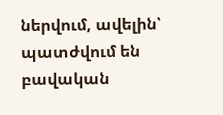ներվում, ավելին՝ պատժվում են բավական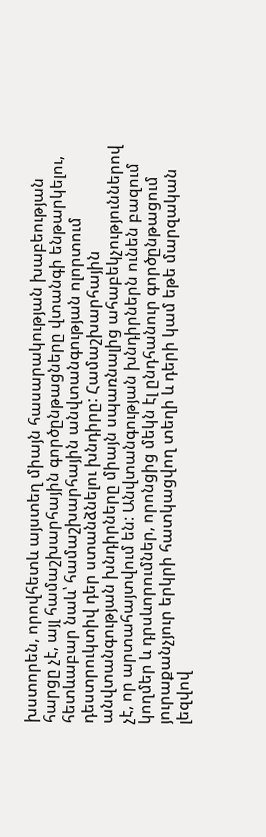խստորեն, որովհետև այստեղ միայն հասարակության խաբեության հարցը չէ, այլ համաշխարհային գործընթացները վտանգի ենթարկելու, հետևաբար նաև՝ համաշխարհային անվտանգության ոլորտում դեստրուկտիվ դեր ստանձնելու խնդիրը: Համաշխարհային անվտանգության խնդիրները միայն սպառնալից ահաբեկչություններով չէ, որ արտահայտվում են: Անվտանգության խնդիրներն ունեն բազում կողմեր և դրսևորումներ, որոնցից մեկն էլ ընդհանուր գործընթացում յուրաքանչյուր երկրի հատկացվող տեղի և դերի կամ եթե մարզական լեզվով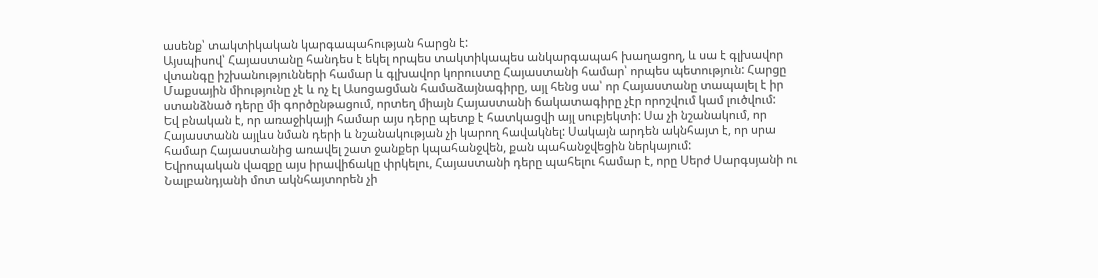ասենք՝ տակտիկական կարգապահության հարցն է:
Այսպիսով՝ Հայաստանը հանդես է եկել որպես տակտիկապես անկարգապահ խաղացող, և սա է գլխավոր վտանգը իշխանությունների համար և գլխավոր կորուստը Հայաստանի համար՝ որպես պետություն: Հարցը Մաքսային միությունը չէ և ոչ էլ Ասոցացման համաձայնագիրը, այլ հենց սա՝ որ Հայաստանը տապալել է իր ստանձնած դերը մի գործընթացում, որտեղ միայն Հայաստանի ճակատագիրը չէր որոշվում կամ լուծվում:
Եվ բնական է, որ առաջիկայի համար այս դերը պետք է հատկացվի այլ սուբյեկտի: Սա չի նշանակում, որ Հայաստանն այլևս նման դերի և նշանակության չի կարող հավակնել: Սակայն արդեն ակնհայտ է, որ սրա համար Հայաստանից առավել շատ ջանքեր կպահանջվեն, քան պահանջվեցին ներկայում:
Եվրոպական վազքը այս իրավիճակը փրկելու, Հայաստանի դերը պահելու համար է, որը Սերժ Սարգսյանի ու Նալբանդյանի մոտ ակնհայտորեն չի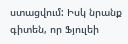ստացվում: Իսկ նրանք գիտեն, որ Ֆյուլեի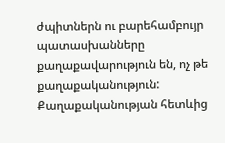ժպիտներն ու բարեհամբույր պատասխանները քաղաքավարություն են, ոչ թե քաղաքականություն:
Քաղաքականության հետևից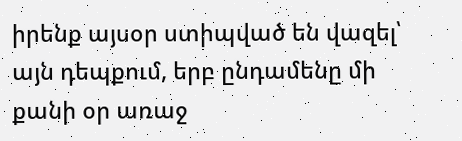իրենք այսօր ստիպված են վազել՝ այն դեպքում, երբ ընդամենը մի քանի օր առաջ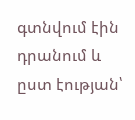գտնվում էին դրանում և ըստ էության՝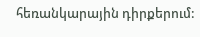հեռանկարային դիրքերում: